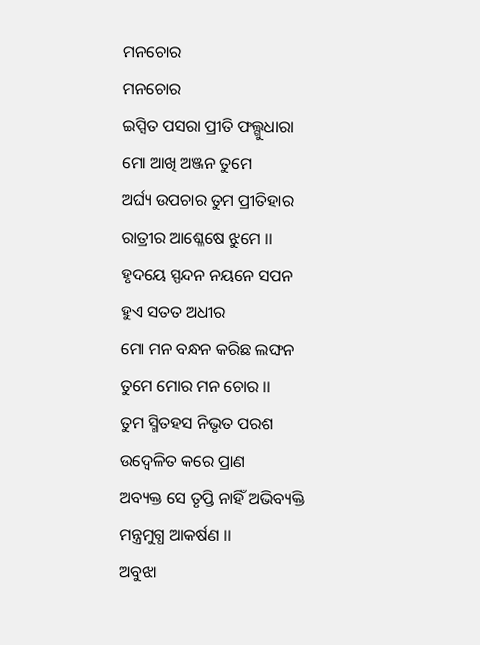ମନଚୋର
ମନଚୋର
ଇପ୍ସିତ ପସରା ପ୍ରୀତି ଫଲ୍ଗୁଧାରା
ମୋ ଆଖି ଅଞ୍ଜନ ତୁମେ
ଅର୍ଘ୍ୟ ଉପଚାର ତୁମ ପ୍ରୀତିହାର
ରାତ୍ରୀର ଆଶ୍ଳେଷେ ଝୁମେ ।।
ହୃଦୟେ ସ୍ପନ୍ଦନ ନୟନେ ସପନ
ହୁଏ ସତତ ଅଧୀର
ମୋ ମନ ବନ୍ଧନ କରିଛ ଲଙ୍ଘନ
ତୁମେ ମୋର ମନ ଚୋର ।।
ତୁମ ସ୍ମିତହସ ନିଭୃତ ପରଶ
ଉଦ୍ବେଳିତ କରେ ପ୍ରାଣ
ଅବ୍ୟକ୍ତ ସେ ତୃପ୍ତି ନାହିଁ ଅଭିବ୍ୟକ୍ତି
ମନ୍ତ୍ରମୁଗ୍ଧ ଆକର୍ଷଣ ।।
ଅବୁଝା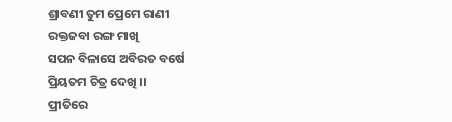ଶ୍ରାବଣୀ ତୁମ ପ୍ରେମେ ରାଣୀ
ରକ୍ତଜବା ରଙ୍ଗ ମାଖି
ସପନ ବିଳାସେ ଅବିରତ ବର୍ଷେ
ପ୍ରିୟତମ ଚିତ୍ର ଦେଖି ।।
ପ୍ରୀତିରେ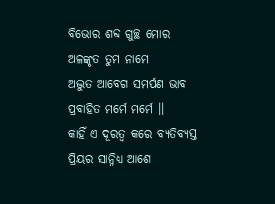ବିଭୋର ଶବ୍ଦ ଗୁଚ୍ଛ ମୋର
ଅଳଙ୍କୃତ ତୁମ ନାମେ
ଅଦ୍ଭୁତ ଆବେଗ ସମର୍ପଣ ଭାବ
ପ୍ରବାହିତ ମର୍ମେ ମର୍ମେ ।।
କାହିଁ ଏ ଦୂରତ୍ୱ କରେ ବ୍ୟତିବ୍ୟସ୍ତ
ପ୍ରିୟର ସାନ୍ନିଧ୍ୟ ଆଶେ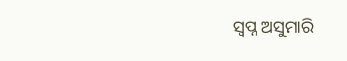ସ୍ୱପ୍ନ ଅସୁମାରି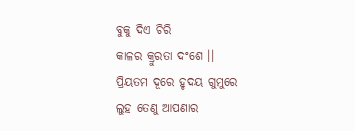ବୁକୁ ଦିଏ ଚିରି
କାଳର କ୍ରୁରତା ଦଂଶେ ।।
ପ୍ରିୟତମ ଦୂରେ ହୃଦୟ ଗୁମୁରେ
ଲୁହ ତେଣୁ ଆପଣାର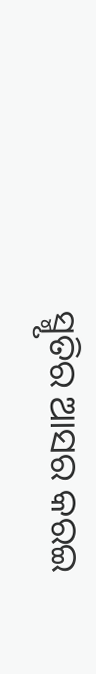ସ୍ମୃତିର ଆସର କରଇ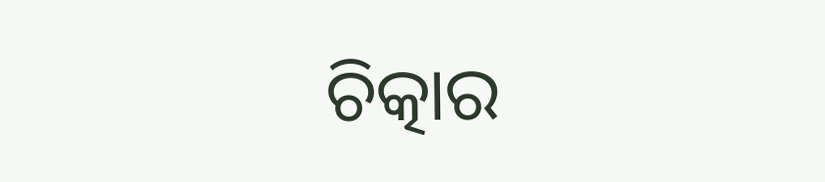ଚିତ୍କାର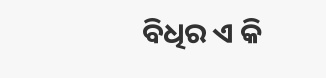ବିଧିର ଏ କି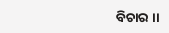ବିଚାର ।।